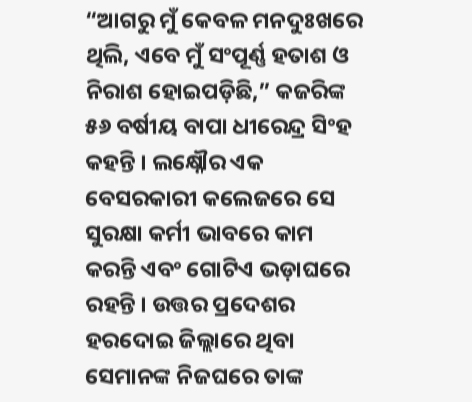“ଆଗରୁ ମୁଁ କେବଳ ମନଦୁଃଖରେ ଥିଲି, ଏବେ ମୁଁ ସଂପୂର୍ଣ୍ଣ ହତାଶ ଓ ନିରାଶ ହୋଇପଡ଼ିଛି,” କଜରିଙ୍କ ୫୬ ବର୍ଷୀୟ ବାପା ଧୀରେନ୍ଦ୍ର ସିଂହ କହନ୍ତି । ଲକ୍ଷ୍ନୌର ଏକ ବେସରକାରୀ କଲେଜରେ ସେ ସୁରକ୍ଷା କର୍ମୀ ଭାବରେ କାମ କରନ୍ତି ଏବଂ ଗୋଟିଏ ଭଡ଼ାଘରେ ରହନ୍ତି । ଉତ୍ତର ପ୍ରଦେଶର ହରଦୋଇ ଜିଲ୍ଲାରେ ଥିବା ସେମାନଙ୍କ ନିଜଘରେ ତାଙ୍କ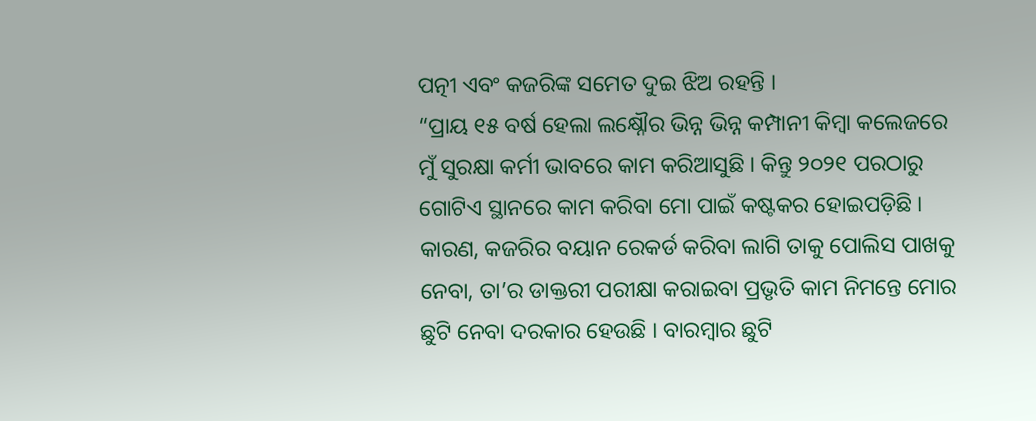ପତ୍ନୀ ଏବଂ କଜରିଙ୍କ ସମେତ ଦୁଇ ଝିଅ ରହନ୍ତି ।
“ପ୍ରାୟ ୧୫ ବର୍ଷ ହେଲା ଲକ୍ଷ୍ନୌର ଭିନ୍ନ ଭିନ୍ନ କମ୍ପାନୀ କିମ୍ବା କଲେଜରେ ମୁଁ ସୁରକ୍ଷା କର୍ମୀ ଭାବରେ କାମ କରିଆସୁଛି । କିନ୍ତୁ ୨୦୨୧ ପରଠାରୁ ଗୋଟିଏ ସ୍ଥାନରେ କାମ କରିବା ମୋ ପାଇଁ କଷ୍ଟକର ହୋଇପଡ଼ିଛି । କାରଣ, କଜରିର ବୟାନ ରେକର୍ଡ କରିବା ଲାଗି ତାକୁ ପୋଲିସ ପାଖକୁ ନେବା, ତା’ର ଡାକ୍ତରୀ ପରୀକ୍ଷା କରାଇବା ପ୍ରଭୃତି କାମ ନିମନ୍ତେ ମୋର ଛୁଟି ନେବା ଦରକାର ହେଉଛି । ବାରମ୍ବାର ଛୁଟି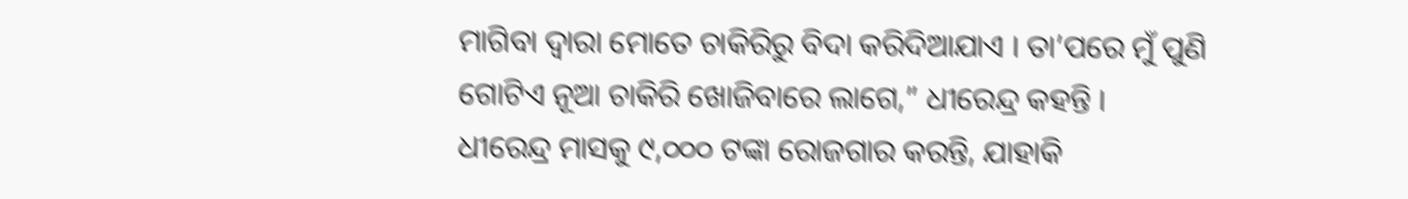ମାଗିବା ଦ୍ୱାରା ମୋତେ ଚାକିରିରୁ ବିଦା କରିଦିଆଯାଏ । ତା’ପରେ ମୁଁ ପୁଣି ଗୋଟିଏ ନୂଆ ଚାକିରି ଖୋଜିବାରେ ଲାଗେ,” ଧୀରେନ୍ଦ୍ର କହନ୍ତି ।
ଧୀରେନ୍ଦ୍ର ମାସକୁ ୯,୦୦୦ ଟଙ୍କା ରୋଜଗାର କରନ୍ତି, ଯାହାକି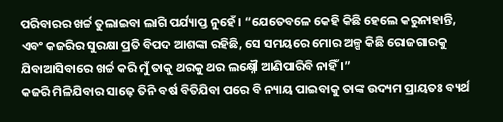ପରିବାରର ଖର୍ଚ୍ଚ ତୁଲାଇବା ଲାଗି ପର୍ଯ୍ୟାପ୍ତ ନୁହେଁ । “ଯେତେବଳେ କେହି କିଛି ହେଲେ କରୁନାହାନ୍ତି, ଏବଂ କଜରିର ସୁରକ୍ଷା ପ୍ରତି ବିପଦ ଆଶଙ୍କା ରହିଛି, ସେ ସମୟରେ ମୋର ଅଳ୍ପ କିଛି ରୋଜଗାରକୁ ଯିବାଆସିବାରେ ଖର୍ଚ୍ଚ କରି ମୁଁ ତାକୁ ଥରକୁ ଥର ଲକ୍ଷ୍ନୌ ଆଣିପାରିବି ନାହିଁ ।”
କଜରି ମିଳିଯିବାର ସାଢ଼େ ତିନି ବର୍ଷ ବିତିଯିବା ପରେ ବି ନ୍ୟାୟ ପାଇବାକୁ ତାଙ୍କ ଉଦ୍ୟମ ପ୍ରାୟତଃ ବ୍ୟର୍ଥ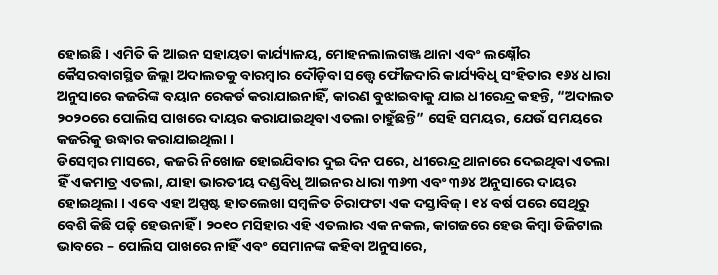ହୋଇଛି । ଏମିତି କି ଆଇନ ସହାୟତା କାର୍ଯ୍ୟାଳୟ, ମୋହନଲାଲଗଞ୍ଜ ଥାନା ଏବଂ ଲକ୍ଷ୍ନୌର କୈସରବାଗସ୍ଥିତ ଜିଲ୍ଲା ଅଦାଲତକୁ ବାରମ୍ବାର ଦୌଡ଼ିବା ସତ୍ତ୍ୱେ ଫୌଜଦାରି କାର୍ଯ୍ୟବିଧି ସଂହିତାର ୧୬୪ ଧାରା ଅନୁସାରେ କଜରିଙ୍କ ବୟାନ ରେକର୍ଡ କରାଯାଇନାହିଁ, କାରଣ ବୁଝାଇବାକୁ ଯାଇ ଧୀରେନ୍ଦ୍ର କହନ୍ତି, “ଅଦାଲତ ୨୦୨୦ରେ ପୋଲିସ ପାଖରେ ଦାୟର କରାଯାଇଥିବା ଏତଲା ଚାହୁଁଛନ୍ତି” ସେହି ସମୟର, ଯେଉଁ ସମୟରେ କଜରିକୁ ଉଦ୍ଧାର କରାଯାଇଥିଲା ।
ଡିସେମ୍ବର ମାସରେ, କଜରି ନିଖୋଜ ହୋଇଯିବାର ଦୁଇ ଦିନ ପରେ, ଧୀରେନ୍ଦ୍ର ଥାନାରେ ଦେଇଥିବା ଏତଲା ହିଁ ଏକମାତ୍ର ଏତଲା, ଯାହା ଭାରତୀୟ ଦଣ୍ଡବିଧି ଆଇନର ଧାରା ୩୬୩ ଏବଂ ୩୬୪ ଅନୁସାରେ ଦାୟର ହୋଇଥିଲା । ଏବେ ଏହା ଅସ୍ପଷ୍ଟ ହାତଲେଖା ସମ୍ବଳିତ ଚିରାଫଟା ଏକ ଦସ୍ତାବିଜ୍ । ୧୪ ବର୍ଷ ପରେ ସେଥିରୁ ବେଶି କିଛି ପଢ଼ି ହେଉନାହିଁ । ୨୦୧୦ ମସିହାର ଏହି ଏତଲାର ଏକ ନକଲ, କାଗଜରେ ହେଉ କିମ୍ବା ଡିଜିଟାଲ ଭାବରେ – ପୋଲିସ ପାଖରେ ନାହିଁ ଏବଂ ସେମାନଙ୍କ କହିବା ଅନୁସାରେ,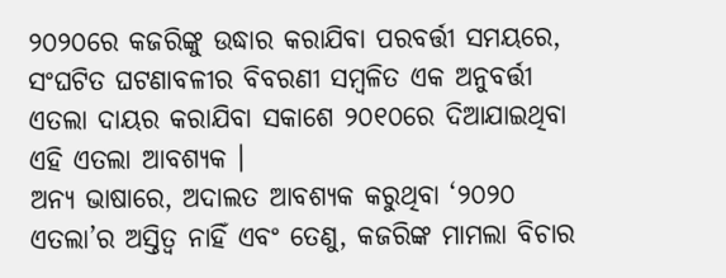୨୦୨୦ରେ କଜରିଙ୍କୁ ଉଦ୍ଧାର କରାଯିବା ପରବର୍ତ୍ତୀ ସମୟରେ, ସଂଘଟିତ ଘଟଣାବଳୀର ବିବରଣୀ ସମ୍ବଳିତ ଏକ ଅନୁବର୍ତ୍ତୀ ଏତଲା ଦାୟର କରାଯିବା ସକାଶେ ୨୦୧୦ରେ ଦିଆଯାଇଥିବା ଏହି ଏତଲା ଆବଶ୍ୟକ ।
ଅନ୍ୟ ଭାଷାରେ, ଅଦାଲତ ଆବଶ୍ୟକ କରୁଥିବା ‘୨୦୨୦ ଏତଲା’ର ଅସ୍ତିତ୍ୱ ନାହିଁ ଏବଂ ତେଣୁ, କଜରିଙ୍କ ମାମଲା ବିଚାର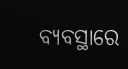ବ୍ୟବସ୍ଥାରେ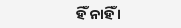ହିଁ ନାହିଁ ।